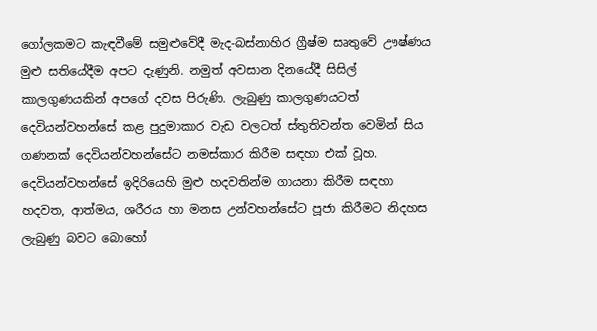ගෝලකමට කැඳවීමේ සමුළුවේදී මැද-බස්නාහිර ග්‍රීෂ්ම සෘතුවේ ඌෂ්ණය මුළු සතියේදීම අපට දැණුනි. නමුත් අවසාන දිනයේදී සිසිල් කාලගුණයකින් අපගේ දවස පිරුණි. ලැබුණු කාලගුණයටත් දෙවියන්වහන්සේ කළ පුදුමාකාර වැඩ වලටත් ස්තුතිවන්ත වෙමින් සිය ගණනක් දෙවියන්වහන්සේට නමස්කාර කිරීම සඳහා එක් වූහ. දෙවියන්වහන්සේ ඉදිරියෙහි මුළු හදවතින්ම ගායනා කිරීම සඳහා හදවත, ආත්මය, ශරීරය හා මනස උන්වහන්සේට පූජා කිරීමට නිදහස ලැබුණු බවට බොහෝ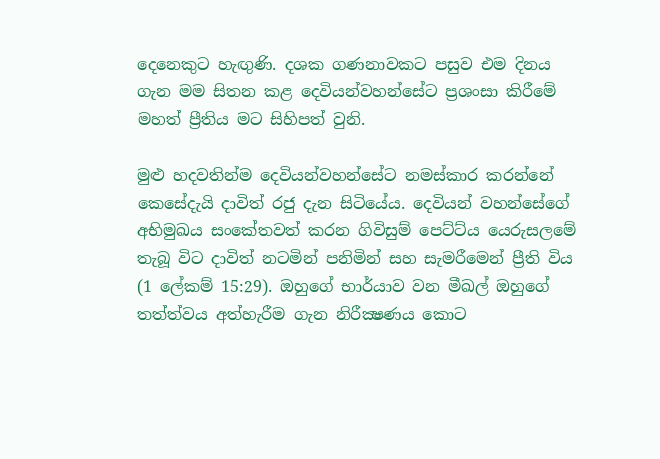දෙනෙකුට හැඟුණි. දශක ගණනාවකට පසුව එම දිනය ගැන මම සිතන කළ දෙවියන්වහන්සේට ප්‍රශංසා කිරීමේ මහත් ප්‍රීතිය මට සිහිපත් වුනි.

මුළු හදවතින්ම දෙවියන්වහන්සේට නමස්කාර කරන්නේ කෙසේදැයි දාවිත් රජු දැන සිටියේය. දෙවියන් වහන්සේගේ අභිමුඛය සංකේතවත් කරන ගිවිසුම් පෙට්ට්ය යෙරුසලමේ තැබූ විට දාවිත් නටමින් පනිමින් සහ සැමරීමෙන් ප්‍රීති විය (1 ලේකම් 15:29). ඔහුගේ භාර්යාව වන මීඛල් ඔහුගේ තත්ත්වය අත්හැරීම ගැන නිරීක්‍ෂණය කොට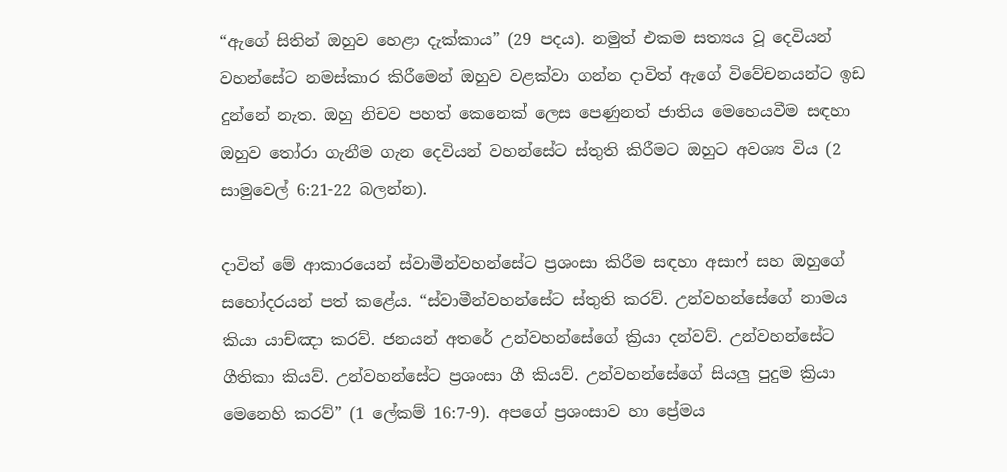“ඇගේ සිතින් ඔහුව හෙළා දැක්කාය” (29 පදය). නමුත් එකම සත්‍යය වූ දෙවියන් වහන්සේට නමස්කාර කිරීමෙන් ඔහුව වළක්වා ගන්න දාවිත් ඇගේ විවේචනයන්ට ඉඩ දුන්නේ නැත. ඔහු නිචව පහත් කෙනෙක් ලෙස පෙණුනත් ජාතිය මෙහෙයවීම සඳහා ඔහුව තෝරා ගැනීම ගැන දෙවියන් වහන්සේට ස්තුති කිරීමට ඔහුට අවශ්‍ය විය (2 සාමුවෙල් 6:21-22 බලන්න).

දාවිත් මේ ආකාරයෙන් ස්වාමීන්වහන්සේට ප්‍රශංසා කිරීම සඳහා අසාෆ් සහ ඔහුගේ සහෝදරයන් පත් කළේය. “ස්වාමීන්වහන්සේට ස්තුති කරව්. උන්වහන්සේගේ නාමය කියා යාච්ඤා කරව්. ජනයන් අතරේ උන්වහන්සේගේ ක්‍රියා දන්වව්. උන්වහන්සේට ගීතිකා කියව්. උන්වහන්සේට ප්‍රශංසා ගී කියව්. උන්වහන්සේගේ සියලු පුදුම ක්‍රියා මෙනෙහි කරව්” (1 ලේකම් 16:7-9). අපගේ ප්‍රශංසාව හා ප්‍රේමය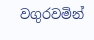වගුරවමින්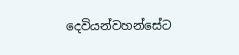දෙවියන්වහන්සේට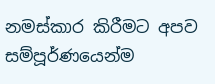නමස්කාර කිරීමට අපව සම්පූර්ණයෙන්ම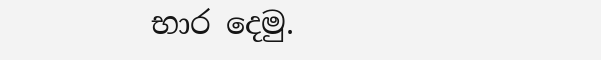භාර දෙමු.